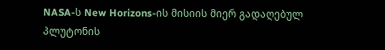NASA-ს New Horizons-ის მისიის მიერ გადაღებულ პლუტონის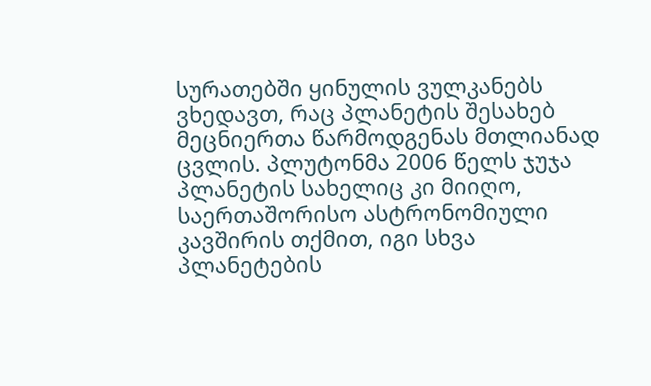სურათებში ყინულის ვულკანებს ვხედავთ, რაც პლანეტის შესახებ მეცნიერთა წარმოდგენას მთლიანად ცვლის. პლუტონმა 2006 წელს ჯუჯა პლანეტის სახელიც კი მიიღო, საერთაშორისო ასტრონომიული კავშირის თქმით, იგი სხვა პლანეტების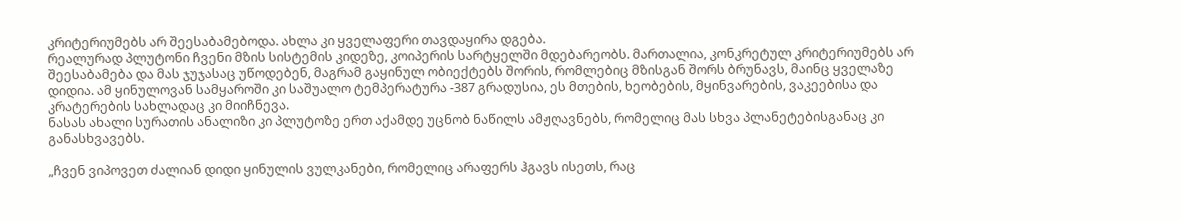კრიტერიუმებს არ შეესაბამებოდა. ახლა კი ყველაფერი თავდაყირა დგება.
რეალურად პლუტონი ჩვენი მზის სისტემის კიდეზე, კოიპერის სარტყელში მდებარეობს. მართალია, კონკრეტულ კრიტერიუმებს არ შეესაბამება და მას ჯუჯასაც უწოდებენ, მაგრამ გაყინულ ობიექტებს შორის, რომლებიც მზისგან შორს ბრუნავს, მაინც ყველაზე დიდია. ამ ყინულოვან სამყაროში კი საშუალო ტემპერატურა -387 გრადუსია, ეს მთების, ხეობების, მყინვარების, ვაკეებისა და კრატერების სახლადაც კი მიიჩნევა.
ნასას ახალი სურათის ანალიზი კი პლუტოზე ერთ აქამდე უცნობ ნაწილს ამჟღავნებს, რომელიც მას სხვა პლანეტებისგანაც კი განასხვავებს.

„ჩვენ ვიპოვეთ ძალიან დიდი ყინულის ვულკანები, რომელიც არაფერს ჰგავს ისეთს, რაც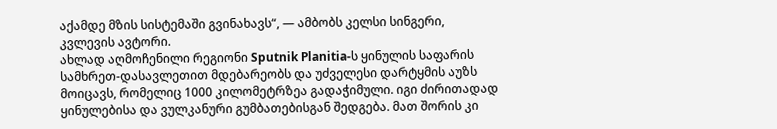აქამდე მზის სისტემაში გვინახავს“, — ამბობს კელსი სინგერი, კვლევის ავტორი.
ახლად აღმოჩენილი რეგიონი Sputnik Planitia-ს ყინულის საფარის სამხრეთ-დასავლეთით მდებარეობს და უძველესი დარტყმის აუზს მოიცავს, რომელიც 1000 კილომეტრზეა გადაჭიმული. იგი ძირითადად ყინულებისა და ვულკანური გუმბათებისგან შედგება. მათ შორის კი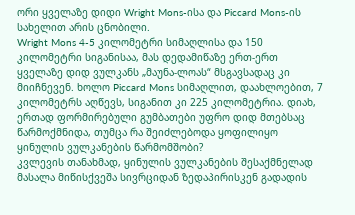ორი ყველაზე დიდი Wright Mons-ისა და Piccard Mons-ის სახელით არის ცნობილი.
Wright Mons 4-5 კილომეტრი სიმაღლისა და 150 კილომეტრი სიგანისაა, მას დედამიწაზე ერთ-ერთ ყველაზე დიდ ვულკანს „მაუნა-ლოას“ მსგავსადაც კი მიიჩნევენ. ხოლო Piccard Mons სიმაღლით, დაახლოებით, 7 კილომეტრს აღწევს, სიგანით კი 225 კილომეტრია. დიახ, ერთად ფორმირებული გუმბათები უფრო დიდ მთებსაც წარმოქმნიდა, თუმცა რა შეიძლებოდა ყოფილიყო ყინულის ვულკანების წარმომშობი?
კვლევის თანახმად, ყინულის ვულკანების შესაქმნელად მასალა მიწისქვეშა სივრციდან ზედაპირისკენ გადადის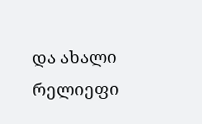და ახალი რელიეფი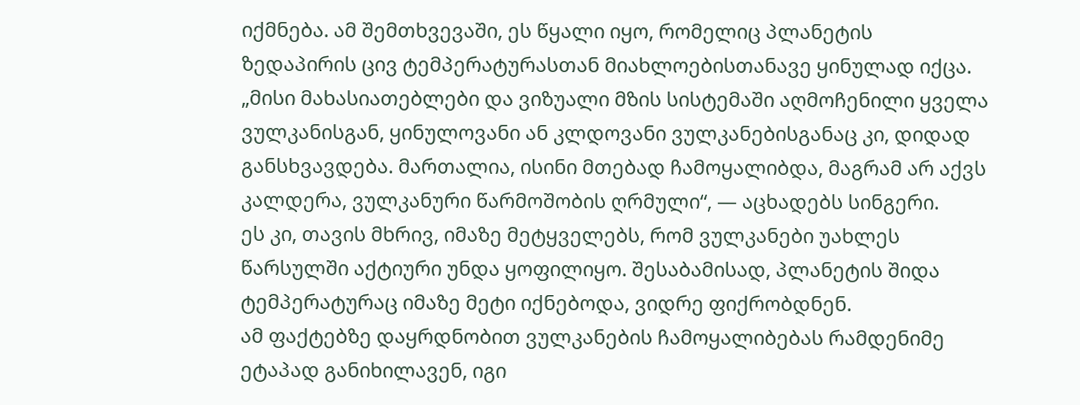იქმნება. ამ შემთხვევაში, ეს წყალი იყო, რომელიც პლანეტის ზედაპირის ცივ ტემპერატურასთან მიახლოებისთანავე ყინულად იქცა.
„მისი მახასიათებლები და ვიზუალი მზის სისტემაში აღმოჩენილი ყველა ვულკანისგან, ყინულოვანი ან კლდოვანი ვულკანებისგანაც კი, დიდად განსხვავდება. მართალია, ისინი მთებად ჩამოყალიბდა, მაგრამ არ აქვს კალდერა, ვულკანური წარმოშობის ღრმული“, — აცხადებს სინგერი.
ეს კი, თავის მხრივ, იმაზე მეტყველებს, რომ ვულკანები უახლეს წარსულში აქტიური უნდა ყოფილიყო. შესაბამისად, პლანეტის შიდა ტემპერატურაც იმაზე მეტი იქნებოდა, ვიდრე ფიქრობდნენ.
ამ ფაქტებზე დაყრდნობით ვულკანების ჩამოყალიბებას რამდენიმე ეტაპად განიხილავენ, იგი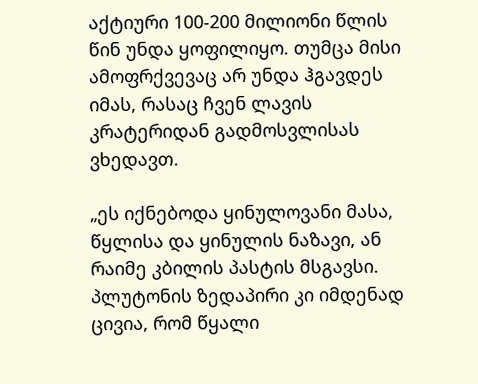აქტიური 100-200 მილიონი წლის წინ უნდა ყოფილიყო. თუმცა მისი ამოფრქვევაც არ უნდა ჰგავდეს იმას, რასაც ჩვენ ლავის კრატერიდან გადმოსვლისას ვხედავთ.

„ეს იქნებოდა ყინულოვანი მასა, წყლისა და ყინულის ნაზავი, ან რაიმე კბილის პასტის მსგავსი. პლუტონის ზედაპირი კი იმდენად ცივია, რომ წყალი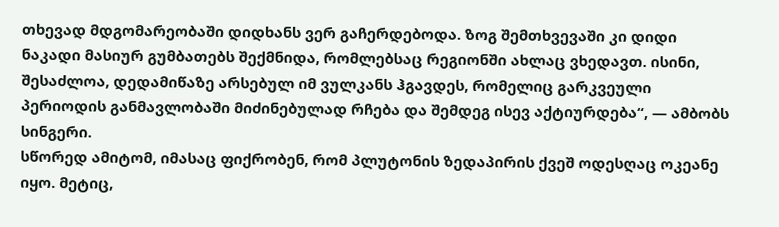თხევად მდგომარეობაში დიდხანს ვერ გაჩერდებოდა. ზოგ შემთხვევაში კი დიდი ნაკადი მასიურ გუმბათებს შექმნიდა, რომლებსაც რეგიონში ახლაც ვხედავთ. ისინი, შესაძლოა, დედამიწაზე არსებულ იმ ვულკანს ჰგავდეს, რომელიც გარკვეული პერიოდის განმავლობაში მიძინებულად რჩება და შემდეგ ისევ აქტიურდება“, — ამბობს სინგერი.
სწორედ ამიტომ, იმასაც ფიქრობენ, რომ პლუტონის ზედაპირის ქვეშ ოდესღაც ოკეანე იყო. მეტიც,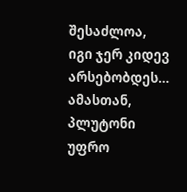შესაძლოა, იგი ჯერ კიდევ არსებობდეს… ამასთან, პლუტონი უფრო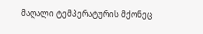მაღალი ტემპერატურის მქონეც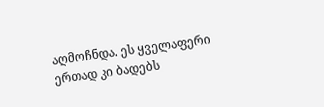აღმოჩნდა. ეს ყველაფერი ერთად კი ბადებს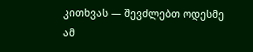კითხვას — შევძლებთ ოდესმე ამ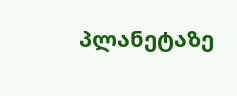პლანეტაზე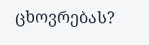ცხოვრებას?